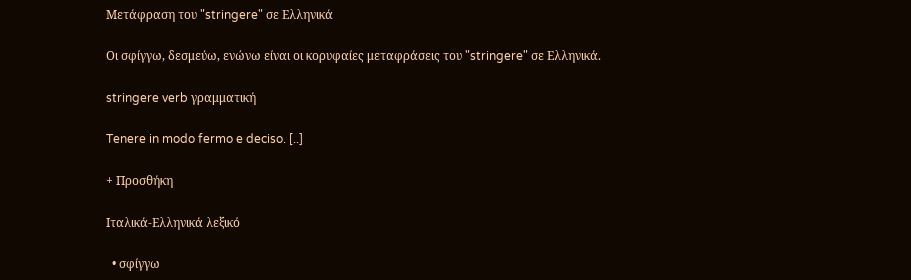Μετάφραση του "stringere" σε Ελληνικά

Οι σφίγγω, δεσμεύω, ενώνω είναι οι κορυφαίες μεταφράσεις του "stringere" σε Ελληνικά.

stringere verb γραμματική

Tenere in modo fermo e deciso. [..]

+ Προσθήκη

Ιταλικά-Ελληνικά λεξικό

  • σφίγγω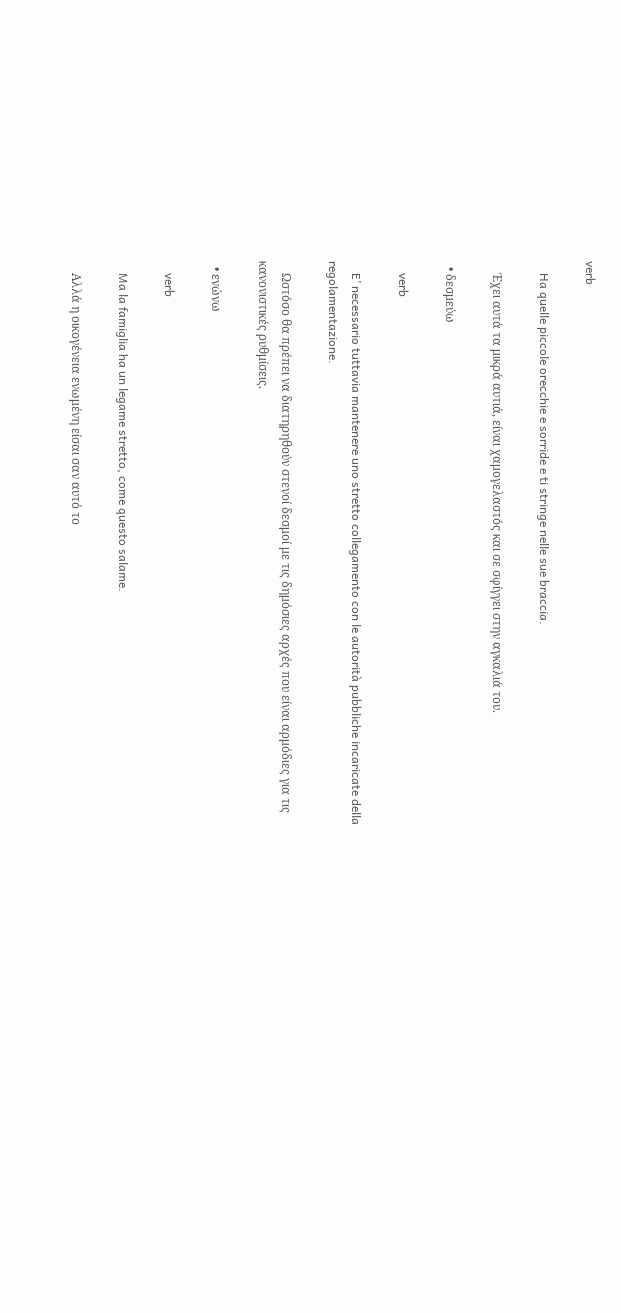verb

    Ha quelle piccole orecchie e sorride e ti stringe nelle sue braccia.

    Έχει αυτά τα μικρά αυτιά, είναι χαμογελαστός και σε σφίγγει στην αγκαλιά του.

  • δεσμεύω

    verb

    E’ necessario tuttavia mantenere uno stretto collegamento con le autorità pubbliche incaricate della regolamentazione.

    Ωστόσο θα πρέπει να διατηρηθούν στενοί δεσμοί με τις δημόσιες αρχές που είναι αρμόδιες για τις κανονιστικές ρυθμίσεις.

  • ενώνω

    verb

    Ma la famiglia ha un legame stretto, come questo salame.

    Αλλά η οικογένεια ενωμένη είσαι σαν αυτό το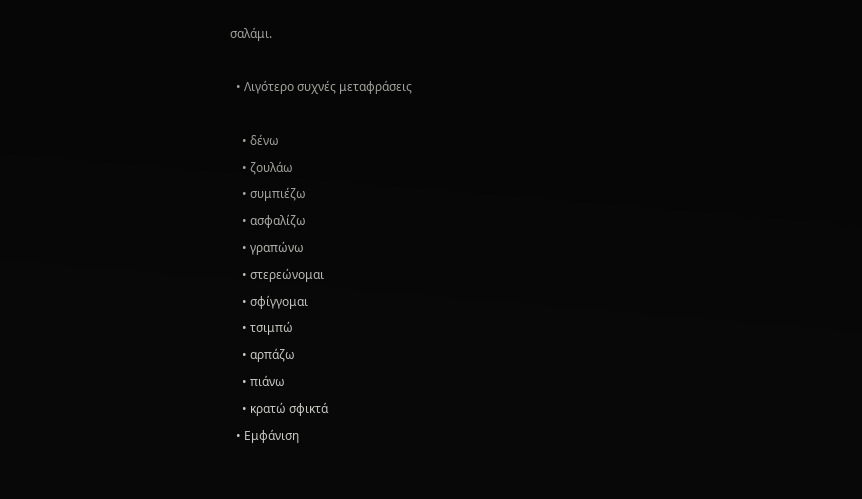σαλάμι.

  • Λιγότερο συχνές μεταφράσεις

    • δένω
    • ζουλάω
    • συμπιέζω
    • ασφαλίζω
    • γραπώνω
    • στερεώνομαι
    • σφίγγομαι
    • τσιμπώ
    • αρπάζω
    • πιάνω
    • κρατώ σφικτά
  • Εμφάνιση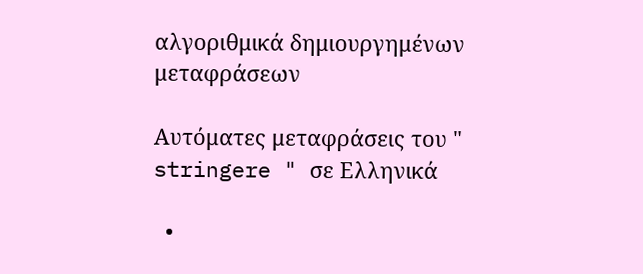αλγοριθμικά δημιουργημένων μεταφράσεων

Αυτόματες μεταφράσεις του " stringere " σε Ελληνικά

  •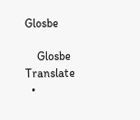Glosbe

    Glosbe Translate
  •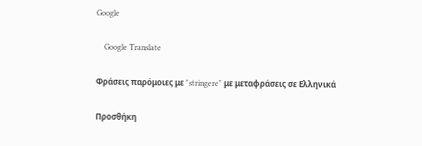Google

    Google Translate

Φράσεις παρόμοιες με "stringere" με μεταφράσεις σε Ελληνικά

Προσθήκη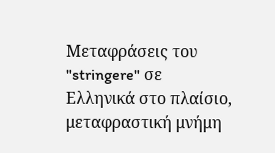Μεταφράσεις του "stringere" σε Ελληνικά στο πλαίσιο, μεταφραστική μνήμη